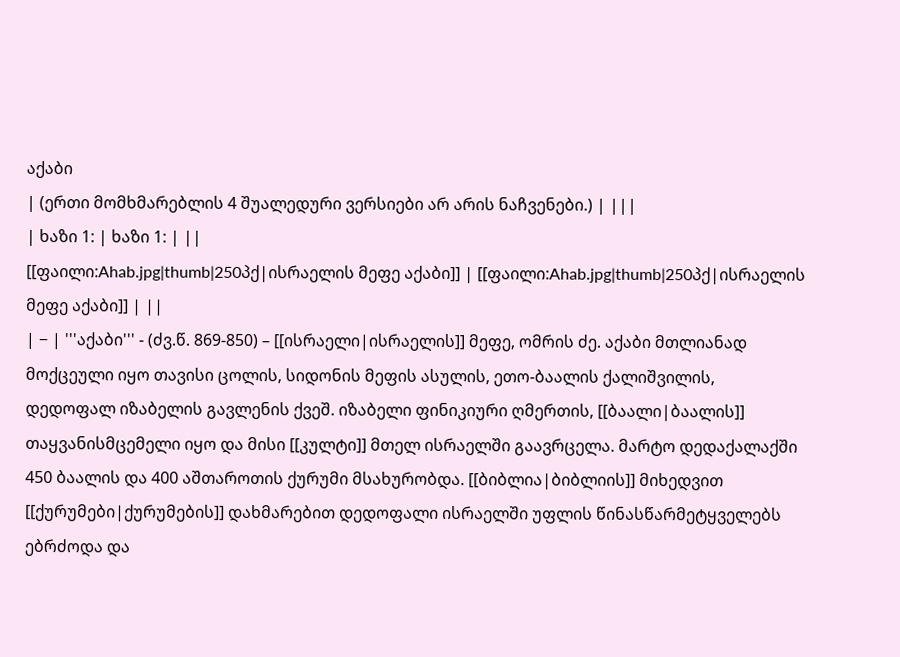აქაბი
| (ერთი მომხმარებლის 4 შუალედური ვერსიები არ არის ნაჩვენები.) | |||
| ხაზი 1: | ხაზი 1: | ||
[[ფაილი:Ahab.jpg|thumb|250პქ|ისრაელის მეფე აქაბი]] | [[ფაილი:Ahab.jpg|thumb|250პქ|ისრაელის მეფე აქაბი]] | ||
| − | '''აქაბი''' - (ძვ.წ. 869-850) – [[ისრაელი|ისრაელის]] მეფე, ომრის ძე. აქაბი მთლიანად მოქცეული იყო თავისი ცოლის, სიდონის მეფის ასულის, ეთო-ბაალის ქალიშვილის, დედოფალ იზაბელის გავლენის ქვეშ. იზაბელი ფინიკიური ღმერთის, [[ბაალი|ბაალის]] თაყვანისმცემელი იყო და მისი [[კულტი]] მთელ ისრაელში გაავრცელა. მარტო დედაქალაქში 450 ბაალის და 400 აშთაროთის ქურუმი მსახურობდა. [[ბიბლია|ბიბლიის]] მიხედვით [[ქურუმები|ქურუმების]] დახმარებით დედოფალი ისრაელში უფლის წინასწარმეტყველებს ებრძოდა და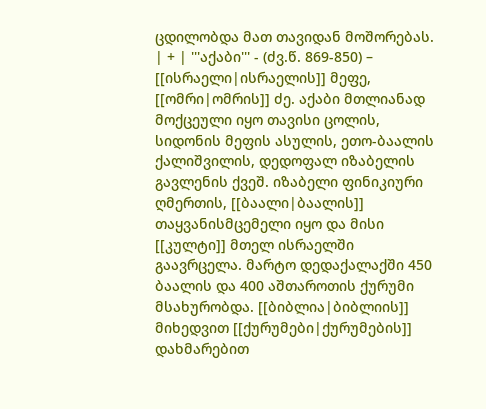ცდილობდა მათ თავიდან მოშორებას. | + | '''აქაბი''' - (ძვ.წ. 869-850) – [[ისრაელი|ისრაელის]] მეფე, [[ომრი|ომრის]] ძე. აქაბი მთლიანად მოქცეული იყო თავისი ცოლის, სიდონის მეფის ასულის, ეთო-ბაალის ქალიშვილის, დედოფალ იზაბელის გავლენის ქვეშ. იზაბელი ფინიკიური ღმერთის, [[ბაალი|ბაალის]] თაყვანისმცემელი იყო და მისი [[კულტი]] მთელ ისრაელში გაავრცელა. მარტო დედაქალაქში 450 ბაალის და 400 აშთაროთის ქურუმი მსახურობდა. [[ბიბლია|ბიბლიის]] მიხედვით [[ქურუმები|ქურუმების]] დახმარებით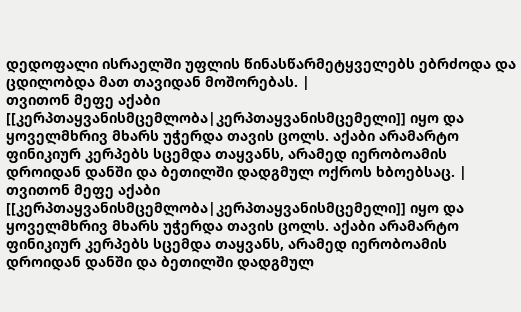დედოფალი ისრაელში უფლის წინასწარმეტყველებს ებრძოდა და ცდილობდა მათ თავიდან მოშორებას. |
თვითონ მეფე აქაბი [[კერპთაყვანისმცემლობა|კერპთაყვანისმცემელი]] იყო და ყოველმხრივ მხარს უჭერდა თავის ცოლს. აქაბი არამარტო ფინიკიურ კერპებს სცემდა თაყვანს, არამედ იერობოამის დროიდან დანში და ბეთილში დადგმულ ოქროს ხბოებსაც. | თვითონ მეფე აქაბი [[კერპთაყვანისმცემლობა|კერპთაყვანისმცემელი]] იყო და ყოველმხრივ მხარს უჭერდა თავის ცოლს. აქაბი არამარტო ფინიკიურ კერპებს სცემდა თაყვანს, არამედ იერობოამის დროიდან დანში და ბეთილში დადგმულ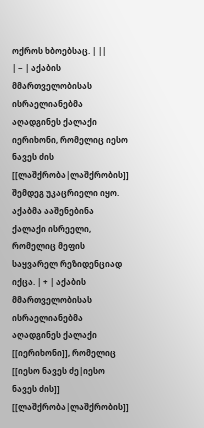ოქროს ხბოებსაც. | ||
| − | აქაბის მმართველობისას ისრაელიანებმა აღადგინეს ქალაქი იერიხონი, რომელიც იესო ნავეს ძის [[ლაშქრობა|ლაშქრობის]] შემდეგ უკაცრიელი იყო. აქაბმა ააშენებინა ქალაქი ისრეელი, რომელიც მეფის საყვარელ რეზიდენციად იქცა. | + | აქაბის მმართველობისას ისრაელიანებმა აღადგინეს ქალაქი [[იერიხონი]], რომელიც [[იესო ნავეს ძე|იესო ნავეს ძის]] [[ლაშქრობა|ლაშქრობის]]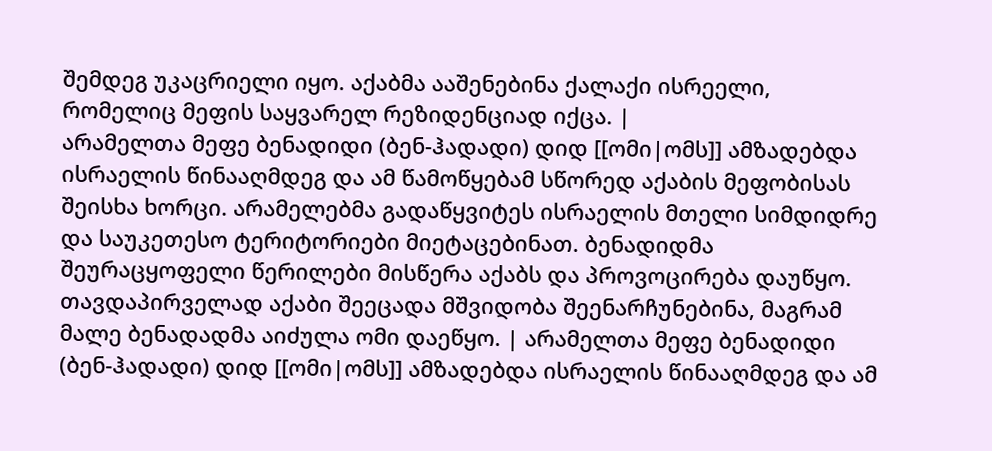შემდეგ უკაცრიელი იყო. აქაბმა ააშენებინა ქალაქი ისრეელი, რომელიც მეფის საყვარელ რეზიდენციად იქცა. |
არამელთა მეფე ბენადიდი (ბენ-ჰადადი) დიდ [[ომი|ომს]] ამზადებდა ისრაელის წინააღმდეგ და ამ წამოწყებამ სწორედ აქაბის მეფობისას შეისხა ხორცი. არამელებმა გადაწყვიტეს ისრაელის მთელი სიმდიდრე და საუკეთესო ტერიტორიები მიეტაცებინათ. ბენადიდმა შეურაცყოფელი წერილები მისწერა აქაბს და პროვოცირება დაუწყო. თავდაპირველად აქაბი შეეცადა მშვიდობა შეენარჩუნებინა, მაგრამ მალე ბენადადმა აიძულა ომი დაეწყო. | არამელთა მეფე ბენადიდი (ბენ-ჰადადი) დიდ [[ომი|ომს]] ამზადებდა ისრაელის წინააღმდეგ და ამ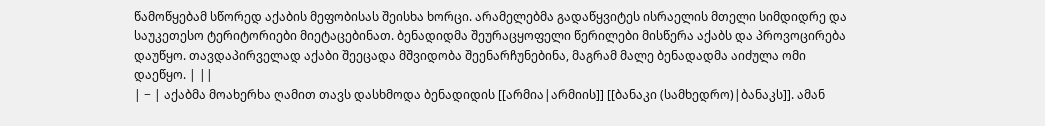წამოწყებამ სწორედ აქაბის მეფობისას შეისხა ხორცი. არამელებმა გადაწყვიტეს ისრაელის მთელი სიმდიდრე და საუკეთესო ტერიტორიები მიეტაცებინათ. ბენადიდმა შეურაცყოფელი წერილები მისწერა აქაბს და პროვოცირება დაუწყო. თავდაპირველად აქაბი შეეცადა მშვიდობა შეენარჩუნებინა, მაგრამ მალე ბენადადმა აიძულა ომი დაეწყო. | ||
| − | აქაბმა მოახერხა ღამით თავს დასხმოდა ბენადიდის [[არმია|არმიის]] [[ბანაკი (სამხედრო)|ბანაკს]]. ამან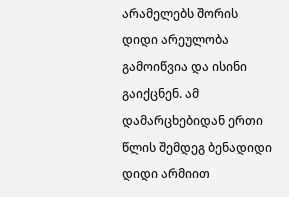არამელებს შორის დიდი არეულობა გამოიწვია და ისინი გაიქცნენ. ამ დამარცხებიდან ერთი წლის შემდეგ ბენადიდი დიდი არმიით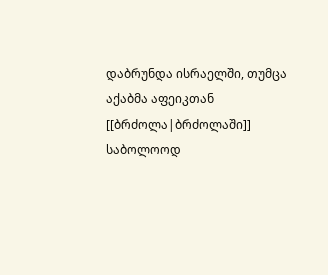დაბრუნდა ისრაელში, თუმცა აქაბმა აფეიკთან [[ბრძოლა|ბრძოლაში]] საბოლოოდ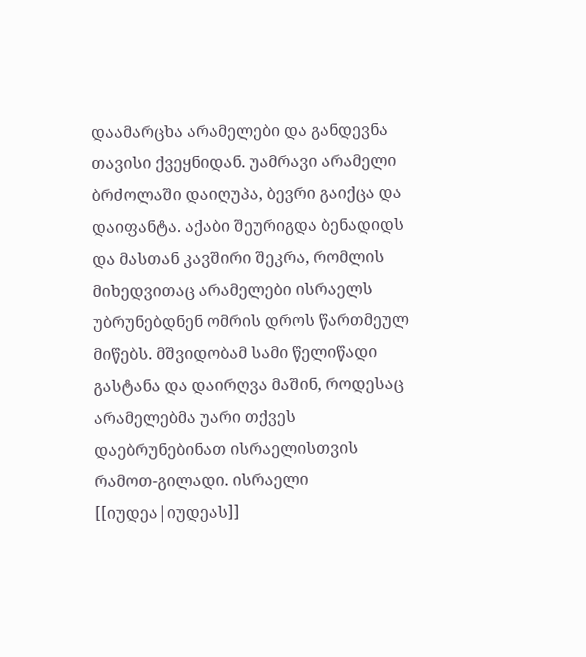დაამარცხა არამელები და განდევნა თავისი ქვეყნიდან. უამრავი არამელი ბრძოლაში დაიღუპა, ბევრი გაიქცა და დაიფანტა. აქაბი შეურიგდა ბენადიდს და მასთან კავშირი შეკრა, რომლის მიხედვითაც არამელები ისრაელს უბრუნებდნენ ომრის დროს წართმეულ მიწებს. მშვიდობამ სამი წელიწადი გასტანა და დაირღვა მაშინ, როდესაც არამელებმა უარი თქვეს დაებრუნებინათ ისრაელისთვის რამოთ-გილადი. ისრაელი [[იუდეა|იუდეას]]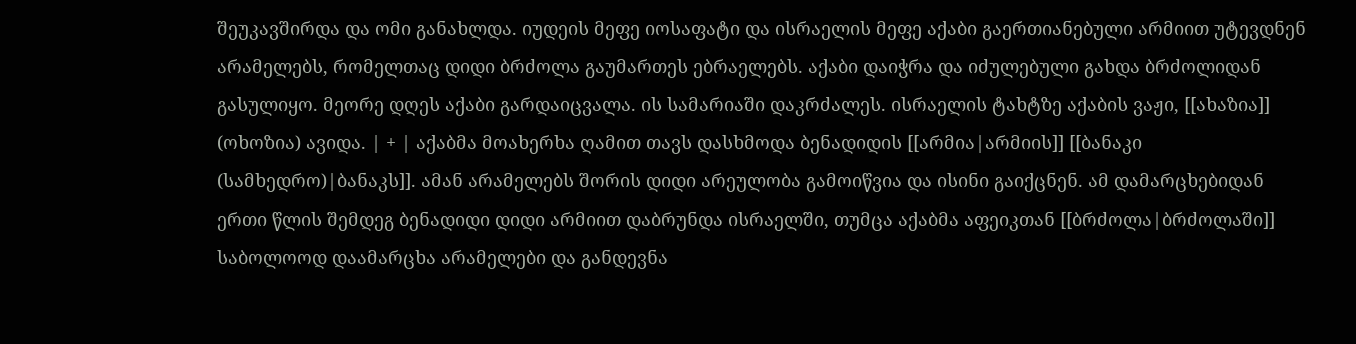შეუკავშირდა და ომი განახლდა. იუდეის მეფე იოსაფატი და ისრაელის მეფე აქაბი გაერთიანებული არმიით უტევდნენ არამელებს, რომელთაც დიდი ბრძოლა გაუმართეს ებრაელებს. აქაბი დაიჭრა და იძულებული გახდა ბრძოლიდან გასულიყო. მეორე დღეს აქაბი გარდაიცვალა. ის სამარიაში დაკრძალეს. ისრაელის ტახტზე აქაბის ვაჟი, [[ახაზია]] (ოხოზია) ავიდა. | + | აქაბმა მოახერხა ღამით თავს დასხმოდა ბენადიდის [[არმია|არმიის]] [[ბანაკი (სამხედრო)|ბანაკს]]. ამან არამელებს შორის დიდი არეულობა გამოიწვია და ისინი გაიქცნენ. ამ დამარცხებიდან ერთი წლის შემდეგ ბენადიდი დიდი არმიით დაბრუნდა ისრაელში, თუმცა აქაბმა აფეიკთან [[ბრძოლა|ბრძოლაში]] საბოლოოდ დაამარცხა არამელები და განდევნა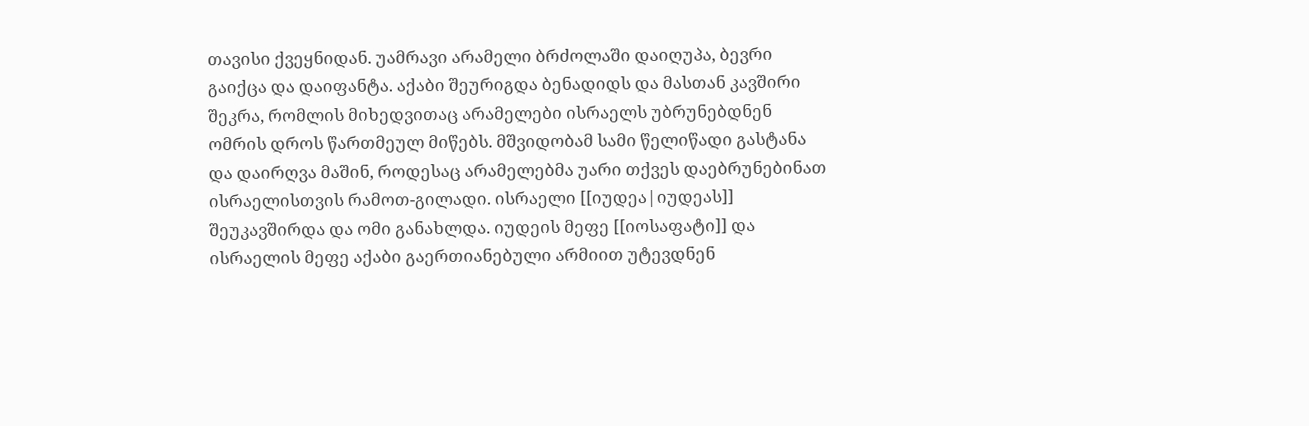თავისი ქვეყნიდან. უამრავი არამელი ბრძოლაში დაიღუპა, ბევრი გაიქცა და დაიფანტა. აქაბი შეურიგდა ბენადიდს და მასთან კავშირი შეკრა, რომლის მიხედვითაც არამელები ისრაელს უბრუნებდნენ ომრის დროს წართმეულ მიწებს. მშვიდობამ სამი წელიწადი გასტანა და დაირღვა მაშინ, როდესაც არამელებმა უარი თქვეს დაებრუნებინათ ისრაელისთვის რამოთ-გილადი. ისრაელი [[იუდეა|იუდეას]] შეუკავშირდა და ომი განახლდა. იუდეის მეფე [[იოსაფატი]] და ისრაელის მეფე აქაბი გაერთიანებული არმიით უტევდნენ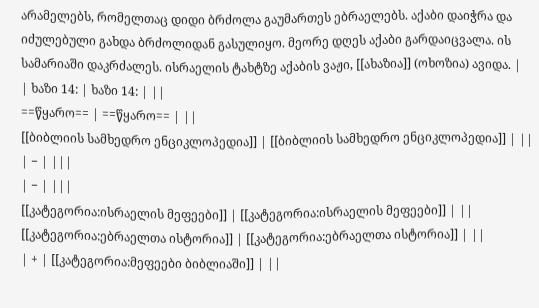არამელებს, რომელთაც დიდი ბრძოლა გაუმართეს ებრაელებს. აქაბი დაიჭრა და იძულებული გახდა ბრძოლიდან გასულიყო. მეორე დღეს აქაბი გარდაიცვალა. ის სამარიაში დაკრძალეს. ისრაელის ტახტზე აქაბის ვაჟი, [[ახაზია]] (ოხოზია) ავიდა. |
| ხაზი 14: | ხაზი 14: | ||
==წყარო== | ==წყარო== | ||
[[ბიბლიის სამხედრო ენციკლოპედია]] | [[ბიბლიის სამხედრო ენციკლოპედია]] | ||
| − | |||
| − | |||
[[კატეგორია:ისრაელის მეფეები]] | [[კატეგორია:ისრაელის მეფეები]] | ||
[[კატეგორია:ებრაელთა ისტორია]] | [[კატეგორია:ებრაელთა ისტორია]] | ||
| + | [[კატეგორია:მეფეები ბიბლიაში]] | ||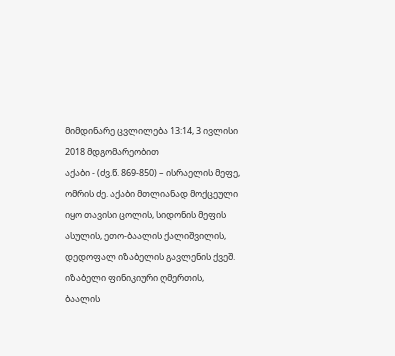მიმდინარე ცვლილება 13:14, 3 ივლისი 2018 მდგომარეობით
აქაბი - (ძვ.წ. 869-850) – ისრაელის მეფე, ომრის ძე. აქაბი მთლიანად მოქცეული იყო თავისი ცოლის, სიდონის მეფის ასულის, ეთო-ბაალის ქალიშვილის, დედოფალ იზაბელის გავლენის ქვეშ. იზაბელი ფინიკიური ღმერთის, ბაალის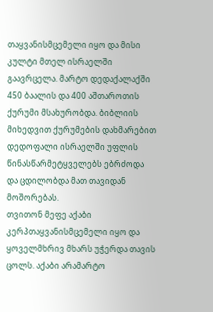თაყვანისმცემელი იყო და მისი კულტი მთელ ისრაელში გაავრცელა. მარტო დედაქალაქში 450 ბაალის და 400 აშთაროთის ქურუმი მსახურობდა. ბიბლიის მიხედვით ქურუმების დახმარებით დედოფალი ისრაელში უფლის წინასწარმეტყველებს ებრძოდა და ცდილობდა მათ თავიდან მოშორებას.
თვითონ მეფე აქაბი კერპთაყვანისმცემელი იყო და ყოველმხრივ მხარს უჭერდა თავის ცოლს. აქაბი არამარტო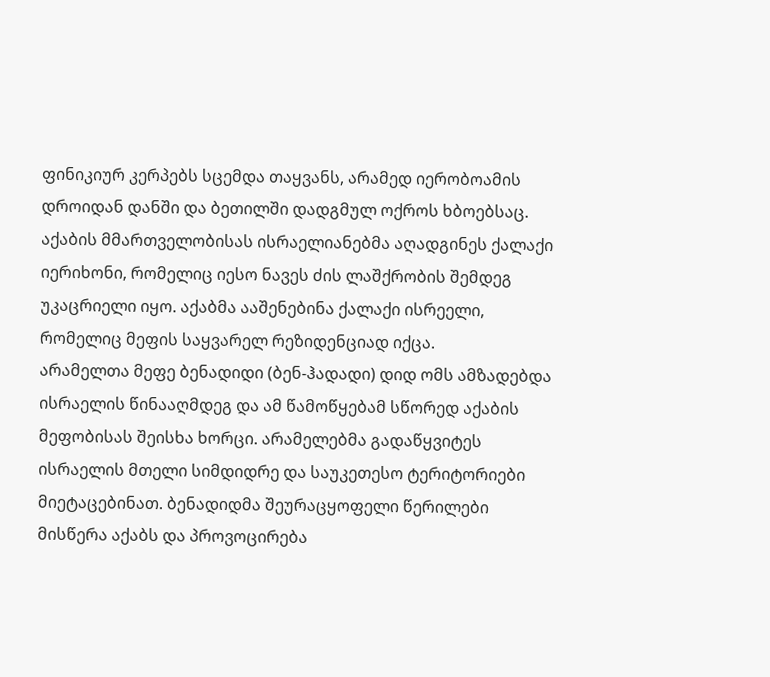ფინიკიურ კერპებს სცემდა თაყვანს, არამედ იერობოამის დროიდან დანში და ბეთილში დადგმულ ოქროს ხბოებსაც.
აქაბის მმართველობისას ისრაელიანებმა აღადგინეს ქალაქი იერიხონი, რომელიც იესო ნავეს ძის ლაშქრობის შემდეგ უკაცრიელი იყო. აქაბმა ააშენებინა ქალაქი ისრეელი, რომელიც მეფის საყვარელ რეზიდენციად იქცა.
არამელთა მეფე ბენადიდი (ბენ-ჰადადი) დიდ ომს ამზადებდა ისრაელის წინააღმდეგ და ამ წამოწყებამ სწორედ აქაბის მეფობისას შეისხა ხორცი. არამელებმა გადაწყვიტეს ისრაელის მთელი სიმდიდრე და საუკეთესო ტერიტორიები მიეტაცებინათ. ბენადიდმა შეურაცყოფელი წერილები მისწერა აქაბს და პროვოცირება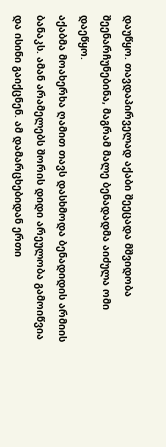დაუწყო. თავდაპირველად აქაბი შეეცადა მშვიდობა შეენარჩუნებინა, მაგრამ მალე ბენადადმა აიძულა ომი დაეწყო.
აქაბმა მოახერხა ღამით თავს დასხმოდა ბენადიდის არმიის ბანაკს. ამან არამელებს შორის დიდი არეულობა გამოიწვია და ისინი გაიქცნენ. ამ დამარცხებიდან ერთი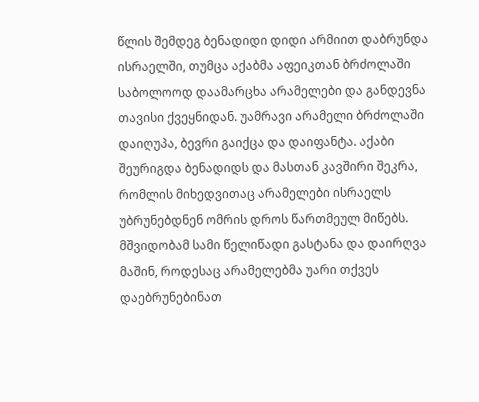წლის შემდეგ ბენადიდი დიდი არმიით დაბრუნდა ისრაელში, თუმცა აქაბმა აფეიკთან ბრძოლაში საბოლოოდ დაამარცხა არამელები და განდევნა თავისი ქვეყნიდან. უამრავი არამელი ბრძოლაში დაიღუპა, ბევრი გაიქცა და დაიფანტა. აქაბი შეურიგდა ბენადიდს და მასთან კავშირი შეკრა, რომლის მიხედვითაც არამელები ისრაელს უბრუნებდნენ ომრის დროს წართმეულ მიწებს. მშვიდობამ სამი წელიწადი გასტანა და დაირღვა მაშინ, როდესაც არამელებმა უარი თქვეს დაებრუნებინათ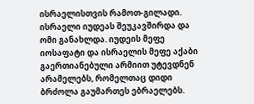ისრაელისთვის რამოთ-გილადი. ისრაელი იუდეას შეუკავშირდა და ომი განახლდა. იუდეის მეფე იოსაფატი და ისრაელის მეფე აქაბი გაერთიანებული არმიით უტევდნენ არამელებს, რომელთაც დიდი ბრძოლა გაუმართეს ებრაელებს.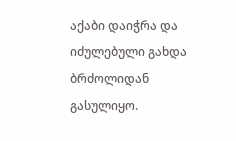აქაბი დაიჭრა და იძულებული გახდა ბრძოლიდან გასულიყო.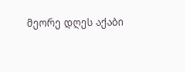მეორე დღეს აქაბი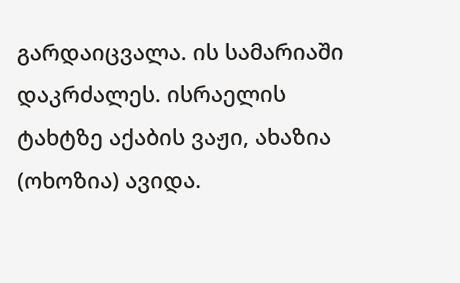გარდაიცვალა. ის სამარიაში დაკრძალეს. ისრაელის ტახტზე აქაბის ვაჟი, ახაზია (ოხოზია) ავიდა.